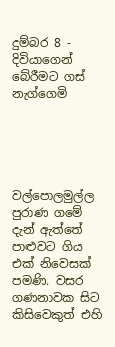දුම්බර 8 - දිවියාගෙන් බේරීමට ගස් නැග්ගෙමි





වල්පොලමුල්ල පුරාණ ගමේ දැන් ඇත්තේ පාළුවට ගිය එක් නිවෙසක් පමණි. වසර ගණනාවක සිට කිසිවෙකුත් එහි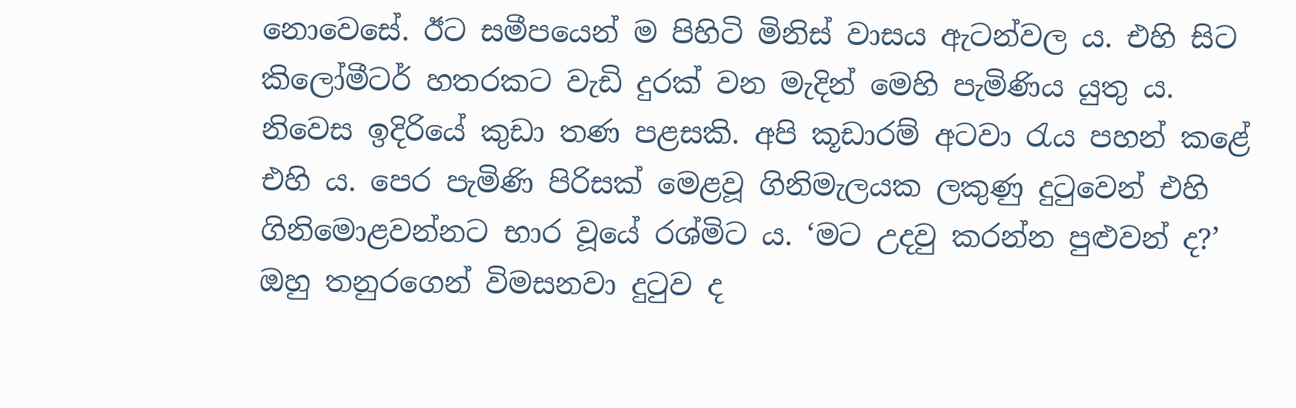නොවෙසේ. ඊට සමීපයෙන් ම පිහිටි මිනිස් වාසය ඇටන්වල ය. එහි සිට කිලෝමීටර් හතරකට වැඩි දුරක් වන මැදින් මෙහි පැමිණිය යුතු ය. නිවෙස ඉදිරියේ කුඩා තණ පළසකි. අපි කූඩාරම් අටවා රැය පහන් කළේ එහි ය. පෙර පැමිණි පිරිසක් මෙළවූ ගිනිමැලයක ලකුණු දුටුවෙන් එහි ගිනිමොළවන්නට භාර වූයේ රශ්මිට ය. ‘මට උදවු කරන්න පුළුවන් ද?’ ඔහු තනුරගෙන් විමසනවා දුටුව ද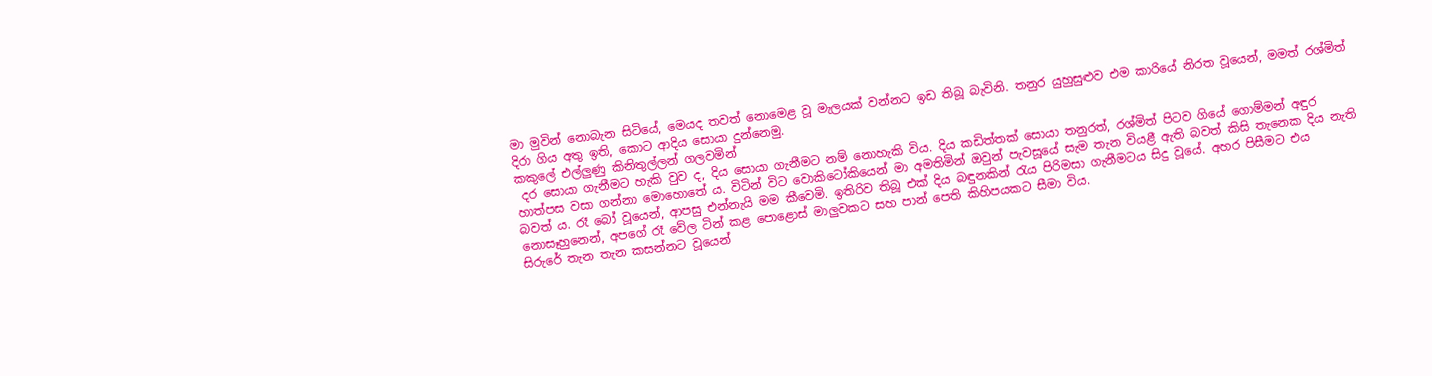මා මුවින් නොබැන සිටියේ, මෙයද තවත් නොමෙළ වූ මැලයක් වන්නට ඉඩ තිබූ බැවිනි. තනුර යුහුසුළුව එම කාරියේ නිරත වූයෙන්, මමත් රශ්මිත් දිරා ගිය අතු ඉති, කොට ආදිය සොයා දුන්නෙමු.
කකුලේ එල්ලුණු කිනිතුල්ලන් ගලවමින්
 දර සොයා ගැනීමට හැකි වුව ද, දිය සොයා ගැනීමට නම් නොහැකි විය. දිය කඩිත්තක් සොයා තනුරත්, රශ්මිත් පිටව ගියේ ගොම්මන් අඳුර හාත්පස වසා ගන්නා මොහොතේ ය. විටින් විට වොකිටෝකියෙන් මා අමතිමින් ඔවුන් පැවසූයේ සැම තැන වියළී ඇති බවත් කිසි තැනෙක දිය නැති බවත් ය. රෑ ‍බෝ වූයෙන්, ආපසු එන්නැයි මම කීවෙමි. ඉතිරිව තිබූ එක් දිය බඳුනකින් රැය පිරිමසා ගැනීමටය සිදු වූයේ. අහර පිසීමට එය නොසෑහුනෙන්, අපගේ රෑ වේල ටින් කළ පොළොස් මාලුවකට සහ පාන් පෙති කිහිපයකට සීමා විය.
සිරුරේ තැන තැන කසන්නට වූයෙන්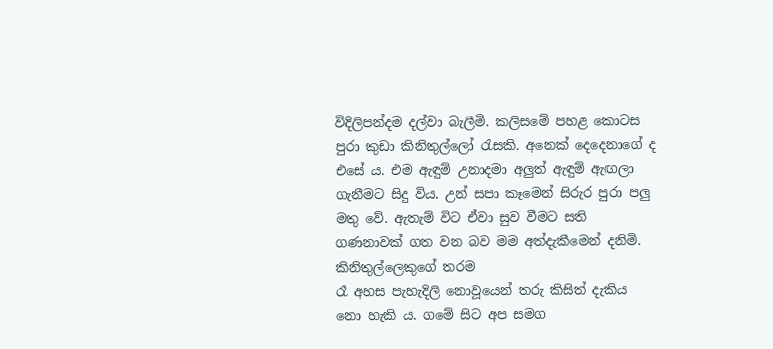විදිලිපන්දම දල්වා බැලීමි. කලිසමේ පහළ කොටස පුරා කුඩා කිනිතුල්ලෝ රැසකි. අනෙක් දෙදෙනාගේ ද එසේ ය. එම ඇඳුම් උනාදමා අලුත් ඇඳුම් ඇඟලා ගැනීමට සිදු විය. උන් සපා කෑමෙන් සිරුර පුරා පලු මතු වේ. ඇතැම් විට ඒවා සුව වීමට සති ගණනාවක් ගත වන බව මම අත්දැකීමෙන් දනිමි.
කිනිතුල්ලෙකුගේ තරම
රෑ අහස පැහැදිලි නොවූයෙන් තරු කිසිත් දැකිය නො හැකි ය. ගමේ සිට අප සමග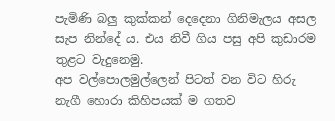පැමිණි බලු කුක්කන් දෙදෙනා ගිනිමැලය අසල සැප නින්දේ ය. එය නිවී ගිය පසු අපි කුඩාරම තුළට වැදුනෙමු.
අප වල්පොලමුල්ලෙන් පිටත් වන විට හිරු නැගී හොරා කිහිපයක් ම ගතව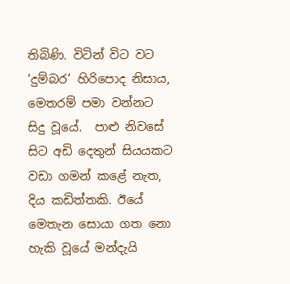තිබිණි. විටින් විට වට ‘දුම්බර’ හිරිපොද නිසාය, මෙතරම් පමා වන්නට සිදු වූයේ.  පාළු නිවසේ සිට අඩි දෙතුන් සියයකට වඩා ගමන් කළේ නැත, දිය කඩිත්තකි. ඊයේ මෙතැන සොයා ගත නො හැකි වූයේ මන්දැයි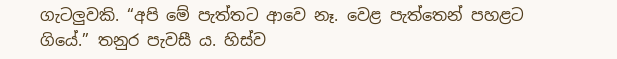ගැටලුවකි. “අපි මේ පැත්තට ආවෙ නෑ. වෙළ පැත්තෙන් පහළට ගියේ.” තනුර පැවසී ය. හිස්ව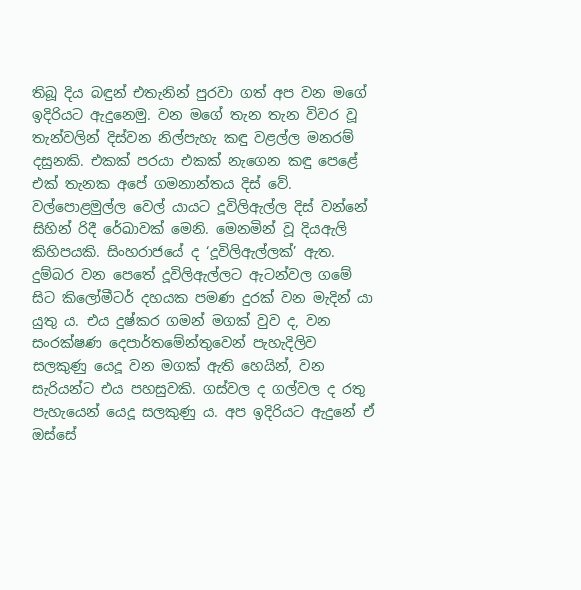තිබූ දිය බඳුන් එතැනින් පුරවා ගත් අප වන මගේ ඉදිරියට ඇදුනෙමු. වන මගේ තැන තැන විවර වූ තැන්වලින් දිස්වන නිල්පැහැ කඳු වළල්ල මනරම් දසුනකි. එකක් පරයා එකක් නැගෙන කඳු පෙළේ එක් තැනක අපේ ගමනාන්තය දිස් වේ. වල්පොළමුල්ල වෙල් යායට දූවිලිඇල්ල දිස් වන්නේ සිහින් රිදී රේඛාවක් මෙනි. මෙනමින් වූ දියඇලි කිහිපයකි. සිංහරාජයේ ද ‘දූවිලිඇල්ලක්’ ඇත. දුම්බර වන පෙතේ දූවිලිඇල්ලට ඇටන්වල ගමේ සිට කිලෝමීටර් දහයක පමණ දුරක් වන මැදින් යා යුතු ය. එය දුෂ්කර ගමන් මගක් වුව ද, වන සංරක්ෂණ දෙපාර්තමේන්තුවෙන් පැහැදිලිව සලකුණු යෙදූ වන මගක් ඇති හෙයින්, වන සැරියන්ට එය පහසුවකි. ගස්වල ද ගල්වල ද රතු පැහැයෙන් යෙදූ සලකුණු ය. අප ඉදිරියට ඇදුනේ ඒ ඔස්සේ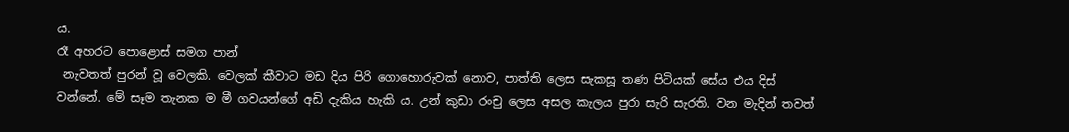ය.
රෑ අහරට පොළොස් සමග පාන්
 නැවතත් පුරන් වූ වෙලකි. වෙලක් කීවාට මඩ දිය පිරි ගොහොරුවක් නොව, පාත්ති ලෙස සැකසූ තණ පිටියක් සේය එය දිස් වන්නේ. මේ සෑම තැනක ම මී ගවයන්ගේ අඩි දැකිය හැකි ය. උන් කුඩා රංචු ලෙස අසල කැලය පුරා සැරි සැරති. වන මැදින් තවත්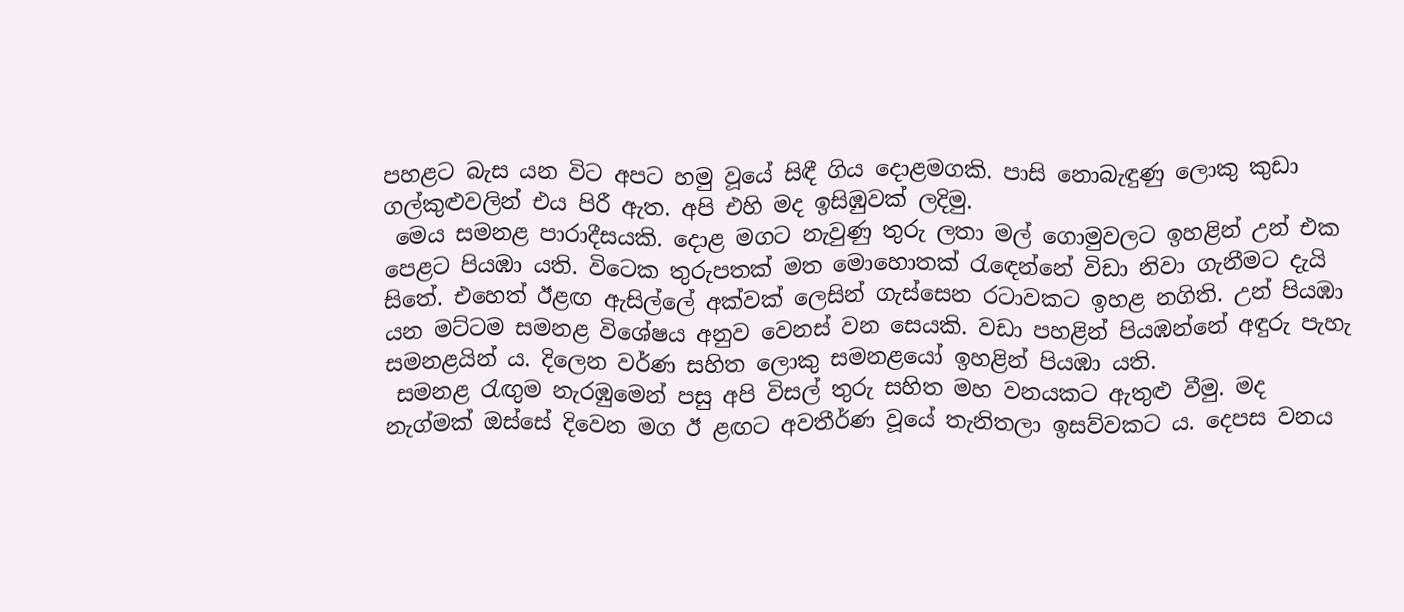පහළට බැස යන විට අපට හමු වූයේ සිඳී ගිය දොළමගකි. පාසි නොබැඳුණු ලොකු කුඩා ගල්කුළුවලින් එය පිරී ඇත. අපි එහි මද ඉසිඹුවක් ලදිමු.
 මෙය සමනළ පාරාදීසයකි. දොළ මගට නැවුණු තුරු ලතා මල් ගොමුවලට ඉහළින් උන් එක පෙළට පියඹා යති. විටෙක තුරුපතක් මත මොහොතක් රැ‍‍ඳෙන්නේ විඩා නිවා ගැනීමට දැයි සිතේ. එහෙත් ඊළඟ ඇසිල්ලේ අක්වක් ලෙසින් ගැස්සෙන රටාවකට ඉහළ නගිති. උන් පියඹා යන මට්ටම සමනළ විශේෂය අනුව වෙනස් වන සෙයකි. වඩා පහළින් පියඹන්නේ අඳුරු පැහැ සමනළයින් ය. දිලෙන වර්ණ සහිත ලොකු සමනළයෝ ඉහළින් පියඹා යති.
 සමනළ රැඟුම නැරඹුමෙන් පසු අපි විසල් තුරු සහිත මහ වනයකට ඇතුළු වීමු. මද නැග්මක් ඔස්සේ දිවෙන මග ඊ ළඟට අවතීර්ණ වූයේ තැනිතලා ඉසව්වකට ය. දෙපස වනය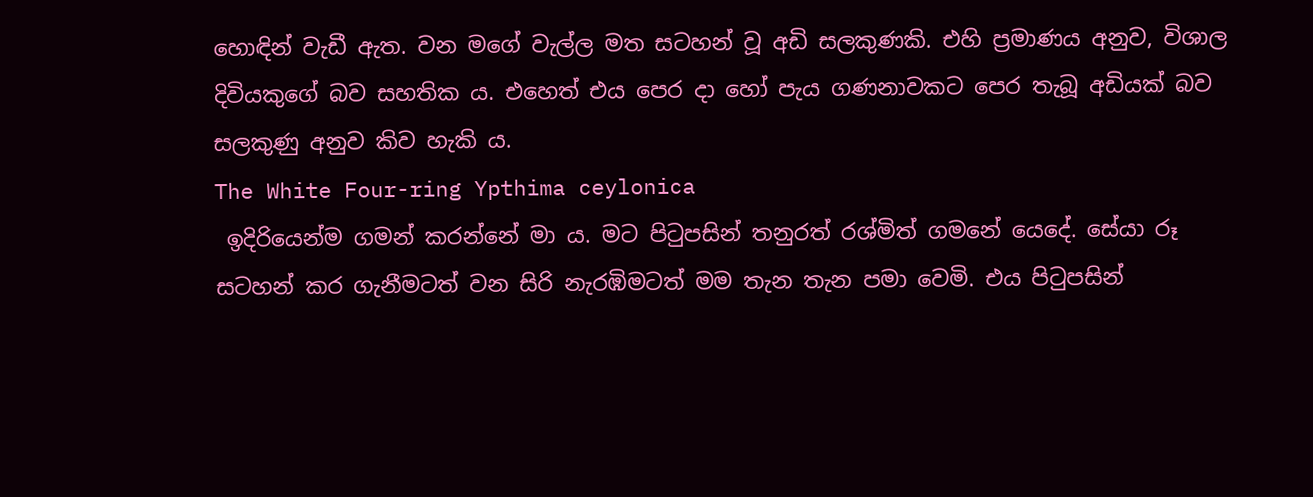හොඳින් වැඩී ඇත. වන මගේ වැල්ල මත සටහන් වූ අඩි සලකුණකි. එහි ප්‍රමාණය අනුව, විශාල දිවියකුගේ බව සහතික ය. එහෙත් එය පෙර දා හෝ පැය ගණනාවකට පෙර තැබූ අඩියක් බව සලකුණු අනුව කිව හැකි ය.
The White Four-ring Ypthima ceylonica
 ඉදිරියෙන්ම ගමන් කරන්නේ මා ය. මට පිටුපසින් තනුරත් රශ්මිත් ගමනේ යෙදේ. සේයා රූ සටහන් කර ගැනීමටත් වන සිරි නැරඹිමටත් මම තැන තැන පමා වෙමි. එය පිටුපසින්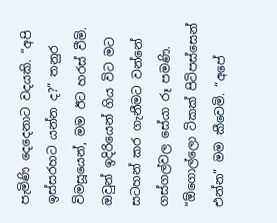පැමිණි දෙදෙනාට වදයකි. “අපි ඉස්සරහට යන්න ද?” තනුර විමසූයෙන්, මම ඊට හරස් වීමි. ඔවුන් ඉදිරියෙන් ගිය විට මට සටහන් කර ගැනීමට වන්නේ ගස්ගල්වල සේයා රූ පමණි. “ඕගොල්ලො ටිකක් පිටිපස්සෙන් එන්න” මම කීවෙමි. “අපේ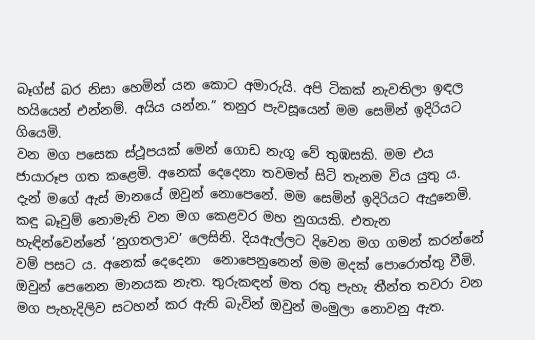බෑග්ස් බර නිසා හෙමින් යන කොට අමාරුයි. අපි ටිකක් නැවතිලා ඉඳල හයියෙන් එන්නම්. අයිය යන්න.” තනුර පැවසූයෙන් මම සෙමින් ඉදිරියට ගියෙමි.
වන මග පසෙක ස්ථූපයක් මෙන් ගොඩ නැගූ වේ තුඹසකි. මම එය ජායාරූප ගත කළෙමි. අනෙක් දෙදෙනා තවමත් සිටි තැනම විය යුතු ය. දැන් මගේ ඇස් මානයේ ඔවුන් නොපෙනේ. මම සෙමින් ඉදිරියට ඇදුනෙමි. කඳු බෑවුම් නොමැති වන මග කෙළවර මහ නුගයකි. එතැන හැඳින්වෙන්නේ ‘නුගතලාව’ ලෙසිනි. දියඇල්ලට දිවෙන මග ගමන් කරන්නේ වම් පසට ය. අනෙක් දෙදෙනා  නොපෙනුනෙන් මම මදක් පොරොත්තු වීමි. ඔවුන් පෙනෙන මානයක නැත. තුරුකඳන් මත රතු පැහැ තීන්ත තවරා වන මග පැහැදිලිව සටහන් කර ඇති බැවින් ඔවුන් මංමුලා නොවනු ඇත.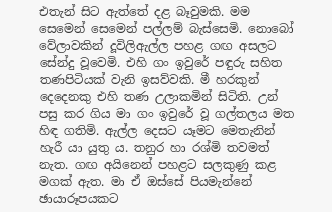එතැන් සිට ඇත්තේ දළ බෑවුමකි. මම සෙමෙන් සෙමෙන් පල්ලම් බැස්සෙමි. නොබෝ වේලාවකින් දූවිලිඇල්ල පහළ ගඟ අසලට සේන්දු වූවෙමි. එහි ගං ඉවුරේ පඳුරු සහිත තණපිටියක් වැනි ඉසව්වකි. මී හරකුන් දෙදෙනකු එහි තණ උලාකමින් සිටිති. උන් පසු කර ගිය මා ගං ඉවුරේ වූ ගල්තලය මත හිඳ ගතිමි. ඇල්ල දෙසට යෑමට මෙතැනින් හැරී යා යුතු ය. තනුර හා රශ්මි තවමත් නැත. ගඟ අයිනෙන් පහළට සලකුණු කළ මගක් ඇත. මා ඒ ඔස්සේ පියමැන්නේ ඡායාරූපයකට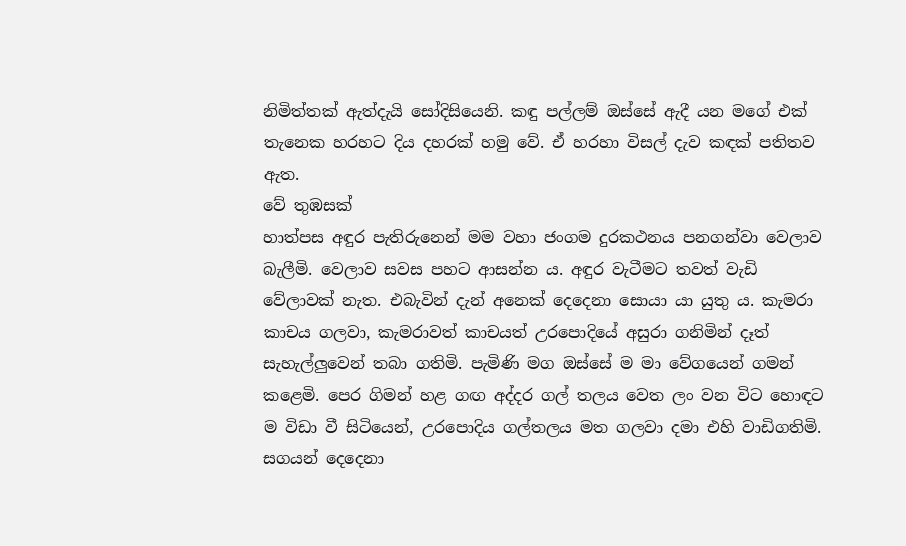නිමිත්තක් ඇත්දැයි සෝදිසියෙනි. කඳු පල්ලම් ඔස්සේ ඇදී යන මගේ එක් තැනෙක හරහට දිය දහරක් හමු වේ. ඒ හරහා විසල් දැව කඳක් පතිතව ඇත.
වේ තුඹසක්
හාත්පස අඳුර පැතිරුනෙන් මම වහා ජංගම දුරකථනය පනගන්වා වෙලාව බැලීමි. වෙලාව සවස පහට ආසන්න ය. අඳුර වැටීමට තවත් වැඩි වේලාවක් නැත. එබැවින් දැන් අනෙක් දෙදෙනා සොයා යා යුතු ය. කැමරා කාචය ගලවා, කැමරාවත් කාචයත් උරපොදියේ අසුරා ගනිමින් දෑත් සැහැල්ලුවෙන් තබා ගතිමි. පැමිණි මග ඔස්සේ ම මා වේගයෙන් ගමන් කළෙමි. පෙර ගිමන් හළ ගඟ අද්දර ගල් තලය වෙත ලං වන විට හොඳට ම විඩා වී සිටියෙන්, උරපොදිය ගල්තලය මත ගලවා දමා එහි වාඩිගතිමි. සගයන් දෙදෙනා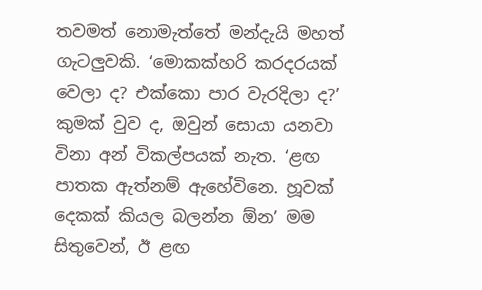තවමත් නොමැත්තේ මන්දැයි මහත් ගැටලුවකි. ‘මොකක්හරි කරදරයක් වෙලා ද? එක්කො පාර වැරදිලා ද?’ කුමක් වුව ද, ඔවුන් සොයා යනවා විනා අන් විකල්පයක් නැත. ‘ළඟ පාතක ඇත්නම් ඇහේවිනෙ. හූවක් දෙකක් කියල බලන්න ඕන’ මම සිතුවෙන්, ඊ ළඟ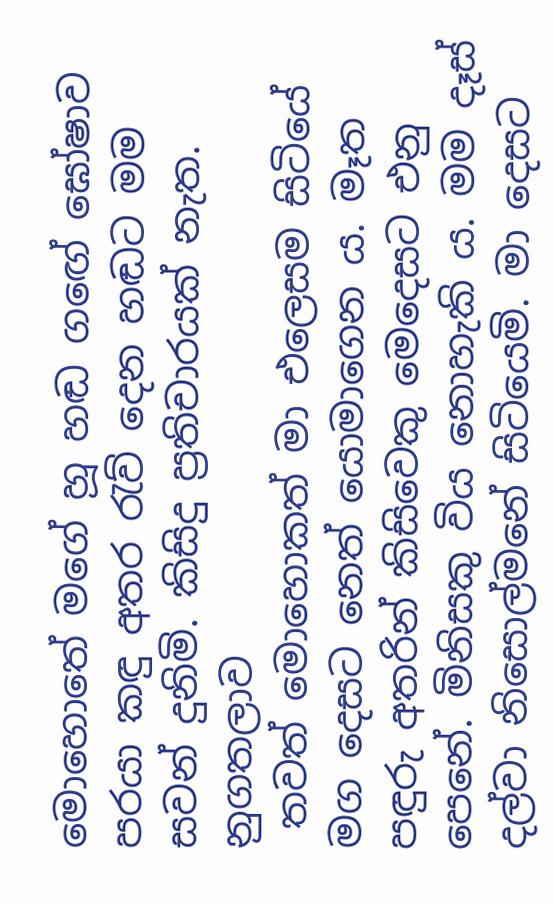මොහොතේ මගේ හූ හඬ ග‍ඟේ ඝෝෂාව පරයා කඳු අතර රැව් දෙන හඬට මම සවන් දුනිමි. කිසිදු ප්‍රතිචාරයක් නැත.
නුගතලාව
 තවත් මොහොකත් මා එලෙසම සිටියේ මග දෙසට නෙත් යොමාගෙන ය. මෑත පඳුරු අතරින් කිසිවෙකු මෙදෙසට එනු පෙනේ. මිනිසකු විය නොහැකි ය. මම දෑස් දල්වා නිසොල්මනේ සිටියෙමි. මා දෙසට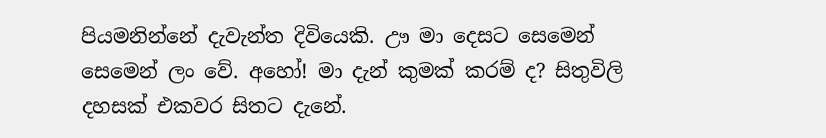පියමනින්නේ දැවැන්ත දිවියෙකි. ඌ මා දෙසට සෙමෙන් සෙමෙන් ලං වේ. අහෝ! මා දැන් කුමක් කරම් ද? සිතුවිලි දහසක් එකවර සිතට දැනේ.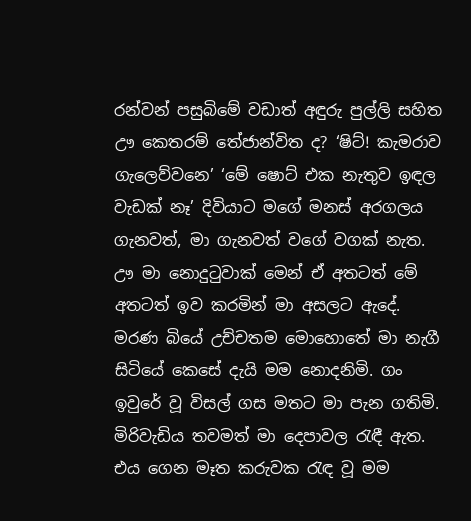රන්වන් පසුබිමේ වඩාත් අඳුරු පුල්ලි සහිත ඌ කෙතරම් තේජාන්විත ද? ‘ෂිට්! කැමරාව ගැලෙව්වනෙ’ ‘මේ ෂොට් එක නැතුව ඉඳල වැඩක් නෑ’ දිවියාට මගේ මනස් අරගලය ගැනවත්, මා ගැනවත් වගේ වගක් නැත. ඌ මා නොදුටුවාක් මෙන් ඒ අතටත් මේ අතටත් ඉව කරමින් මා අසලට ඇදේ. මරණ බියේ උච්චතම මොහොතේ මා නැගී සිටියේ කෙසේ දැයි මම නොදනිමි. ගං ඉවුරේ වූ විසල් ගස මතට මා පැන ගතිමි. මිරිවැඩිය තවමත් මා දෙපාවල රැඳී ඇත. එය ගෙන මෑත කරුවක රැඳ වූ මම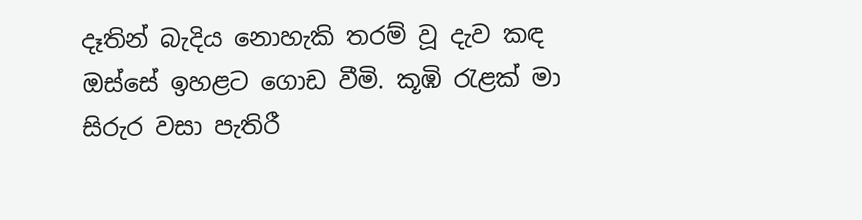දෑතින් බැදිය නොහැකි තරම් වූ දැව කඳ ඔස්සේ ඉහළට ගොඩ වීමි. කූඹි රැළක් මා සිරුර වසා පැතිරී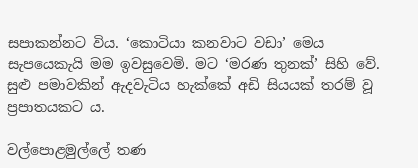සපාකන්නට විය. ‘කොටියා කනවාට වඩා’ මෙය සැපයෙකැයි මම ඉවසුවෙමි. මට ‘මරණ තුනක්’ සිහි වේ. සුළු පමාවකින් ඇදවැටිය හැක්කේ අඩි සියයක් තරම් වූ ප්‍රපාතයකට ය.

වල්පොළමුල්ලේ තණ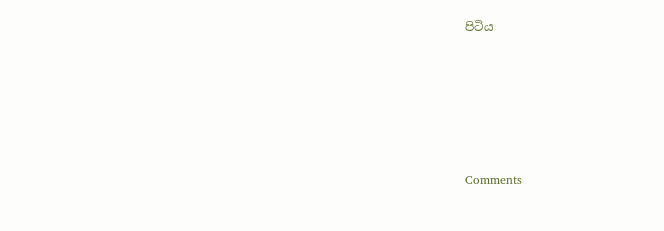පිටිය







Comments